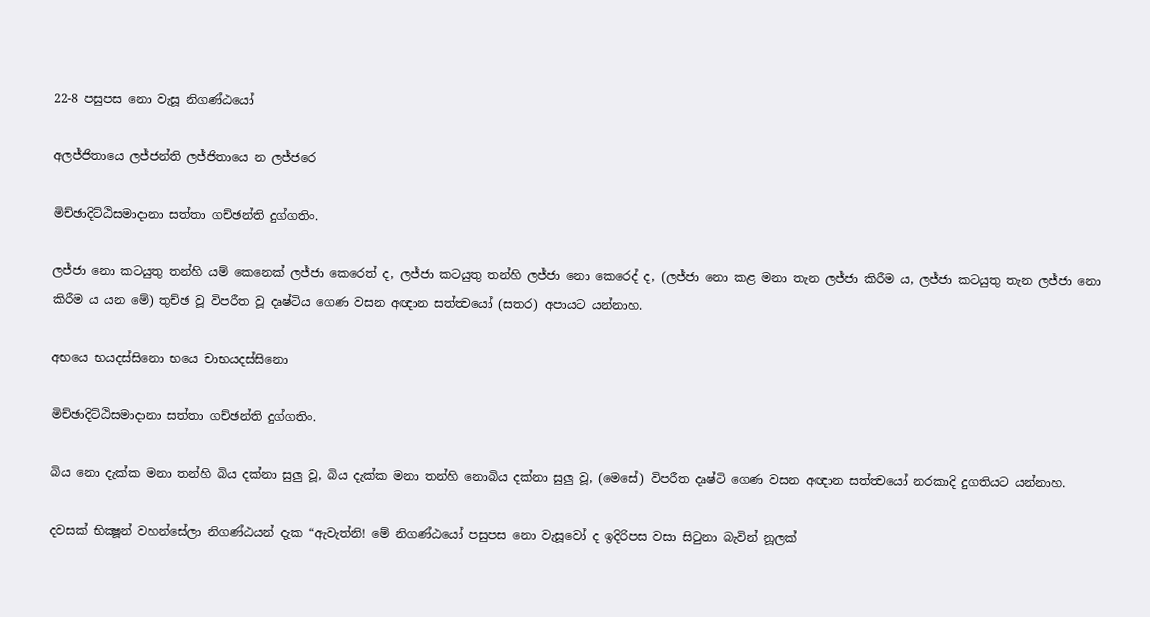22-8 පසුපස නො වැසූ නිගණ්ඨයෝ

අලජ්ජිතායෙ ලජ්ජන්ති ලජ්ජිතායෙ න ලජ්ජරෙ

මිච්ඡාදිට්ඨිසමාදානා සත්තා ගච්ඡන්ති දුග්ගතිං.

ලජ්ජා නො කටයුතු තන්හි යම් කෙනෙක් ලජ්ජා කෙරෙත් ද, ලජ්ජා කටයුතු තන්හි ලජ්ජා නො කෙරෙද් ද, (ලජ්ජා නො කළ මනා තැන ලජ්ජා කිරීම ය, ලජ්ජා කටයුතු තැන ලජ්ජා නො කිරීම ය යන මේ) තුච්ඡ වූ විපරීත වූ දෘෂ්ටිය ගෙණ වසන අඥාන සත්ත්‍වයෝ (සතර) අපායට යන්නාහ.

අභයෙ භයදස්සිනො භයෙ චාභයදස්සිනො

මිච්ඡාදිට්ඨිසමාදානා සත්තා ගච්ඡන්ති දුග්ගතිං.

බිය නො දැක්ක මනා තන්හි බිය දක්නා සුලු වූ, බිය දැක්ක මනා තන්හි නොබිය දක්නා සුලු වූ, (මෙසේ) විපරීත දෘෂ්ටි ගෙණ වසන අඥාන සත්ත්‍වයෝ නරකාදි දුගතියට යන්නාහ.

දවසක් භික්‍ෂූන් වහන්සේලා නිගණ්ඨයන් දැක “ඇවැත්නි! මේ නිගණ්ඨයෝ පසුපස නො වැසූවෝ ද ඉදිරිපස වසා සිටුනා බැවින් නූලක්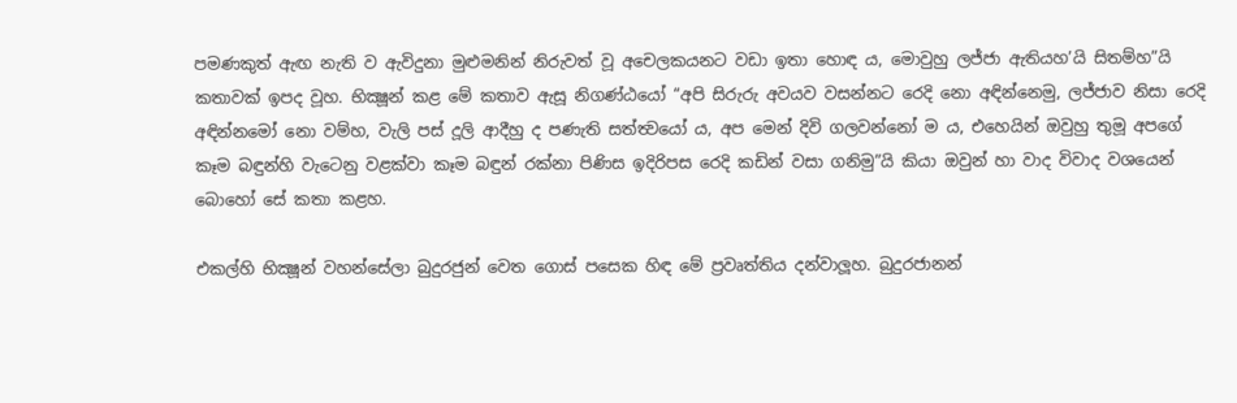පමණකුත් ඇඟ නැති ව ඇවිදුනා මුළුමනින් නිරුවත් වූ අචෙලකයනට වඩා ඉතා හොඳ ය, මොවුහු ලජ්ජා ඇතියහ’යි සිතම්හ”යි කතාවක් ඉපද වූහ. භික්‍ෂූන් කළ මේ කතාව ඇසූ නිගණ්ඨයෝ “අපි සිරුරු අවයව වසන්නට රෙදි නො අඳින්නෙමු, ලජ්ජාව නිසා රෙදි අඳින්නමෝ නො වම්හ, වැලි පස් දූලි ආදීහු ද පණැති සත්ත්‍වයෝ ය, අප මෙන් දිවි ගලවන්නෝ ම ය, එහෙයින් ඔවුහු තුමූ අපගේ කෑම බඳුන්හි වැටෙනු වළක්වා කෑම බඳුන් රක්නා පිණිස ඉදිරිපස රෙදි කඩින් වසා ගනිමු”යි කියා ඔවුන් හා වාද විවාද වශයෙන් බොහෝ සේ කතා කළහ.

එකල්හි භික්‍ෂූන් වහන්සේලා බුදුරජුන් වෙත ගොස් පසෙක හිඳ මේ ප්‍රවෘත්තිය දන්වාලූහ. බුදුරජානන්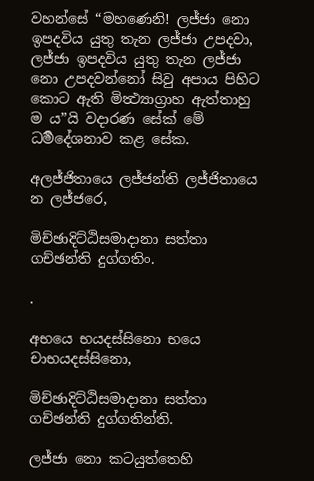වහන්සේ “මහණෙනි! ලජ්ජා නො ඉපදවිය යුතු තැන ලජ්ජා උපදවා, ලජ්ජා ඉපදවිය යුතු තැන ලජ්ජා නො උපදවන්නෝ සිවු අපාය පිහිට කොට ඇති මිත්‍ථ්‍යාග්‍රාහ ඇත්තාහු ම ය”යි වදාරණ සේක් මේ ධර්‍මදේශනාව කළ සේක.

අලජ්ජිතායෙ ලජ්ජන්ති ලජ්ජිතායෙ න ලජ්ජරෙ,

මිච්ඡාදිට්ඨිසමාදානා සත්තා ගච්ඡන්ති දුග්ගතිං.

.

අභයෙ භයදස්සිනො භයෙ චාභයදස්සිනො,

මිච්ඡාදිට්ඨිසමාදානා සත්තා ගච්ඡන්ති දුග්ගතින්ති.

ලජ්ජා නො කටයුත්තෙහි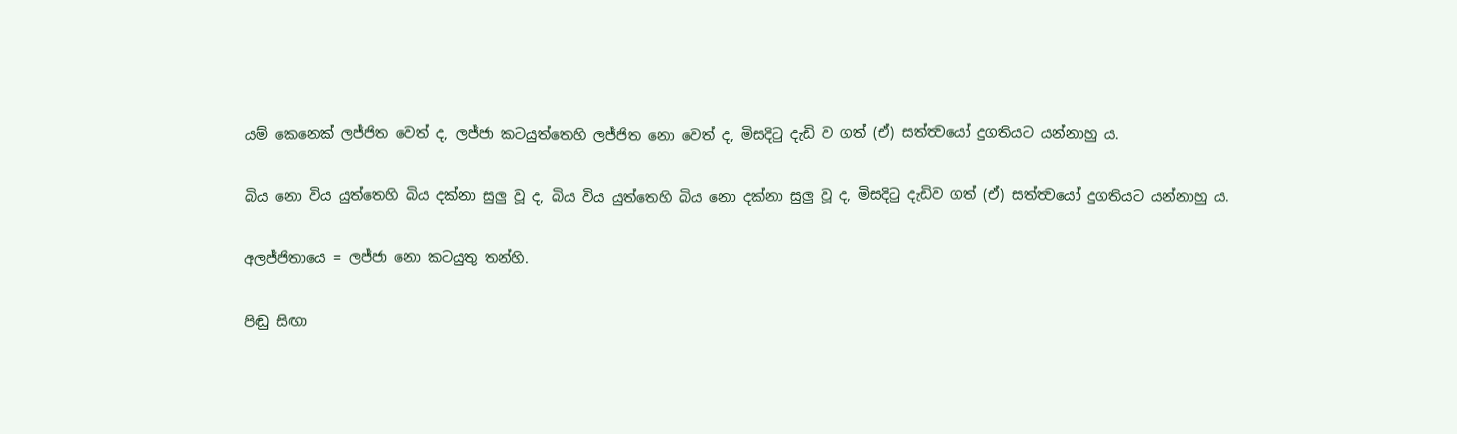යම් කෙනෙක් ලජ්ජිත වෙත් ද, ලජ්ජා කටයුත්තෙහි ලජ්ජිත නො වෙත් ද, මිසදිටු දැඩි ව ගත් (ඒ) සත්ත්‍වයෝ දුගතියට යන්නාහු ය.

බිය නො විය යුත්තෙහි බිය දක්නා සුලු වූ ද, බිය විය යුත්තෙහි බිය නො දක්නා සුලු වූ ද, මිසදිටු දැඩිව ගත් (ඒ) සත්ත්‍වයෝ දුගතියට යන්නාහු ය.

අලජ්ජිතායෙ = ලජ්ජා නො කටයුතු තන්හි.

පිඬු සිඟා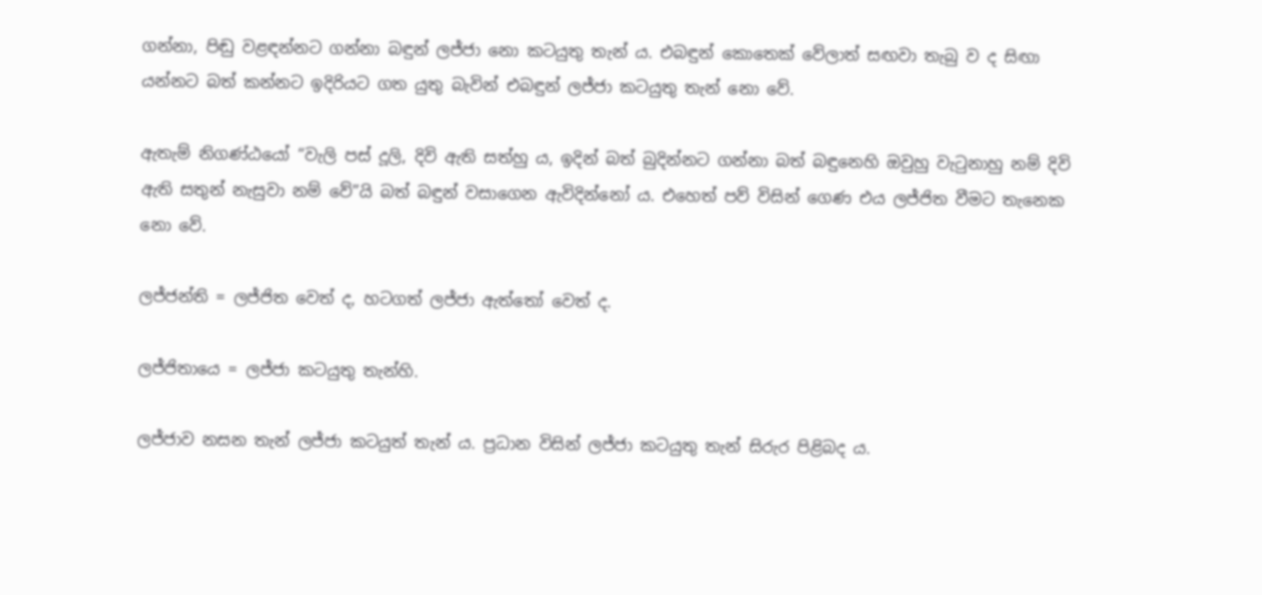ගන්නා, පිඬු වළඳන්නට ගන්නා බඳුන් ලජ්ජා නො කටයුතු තැන් ය. එබඳුන් කොතෙක් වේලාත් සඟවා තැබු ව ද සිඟා යන්නට බත් කන්නට ඉදිරියට ගත යුතු බැවින් එබඳුන් ලජ්ජා කටයුතු තැන් නො වේ.

ඇතැම් නිගණ්ඨයෝ “වැලි පස් දූලි, දිවි ඇති සත්හු ය, ඉදින් බත් බුදින්නට ගන්නා බත් බඳුනෙහි ඔවුහු වැටුනාහු නම් දිවි ඇති සතුන් නැසුවා නම් වේ”යි බත් බඳුන් වසාගෙන ඇවිදින්නෝ ය. එහෙත් පව් විසින් ගෙණ එය ලජ්ජිත වීමට තැනෙක නො වේ.

ලජ්ජන්ති = ලජ්ජිත වෙත් ද, හටගත් ලජ්ජා ඇත්තෝ වෙත් ද.

ලජ්ජිතායෙ = ලජ්ජා කටයුතු තැන්හි.

ලජ්ජාව නසන තැන් ලජ්ජා කටයුත් තැන් ය. ප්‍රධාන විසින් ලජ්ජා කටයුතු තැන් සිරුර පිළිබද ය.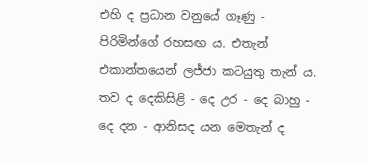එහි ද ප්‍රධාන වනුයේ ගෑණු - පිරිමින්ගේ රහසඟ ය. එතැන් එකාන්තයෙන් ලජ්ජා කටයුතු තැන් ය. තව ද දෙකිසිළි - දෙ උර - දෙ බාහු - දෙ දන - ආනිසද යන මෙතැන් ද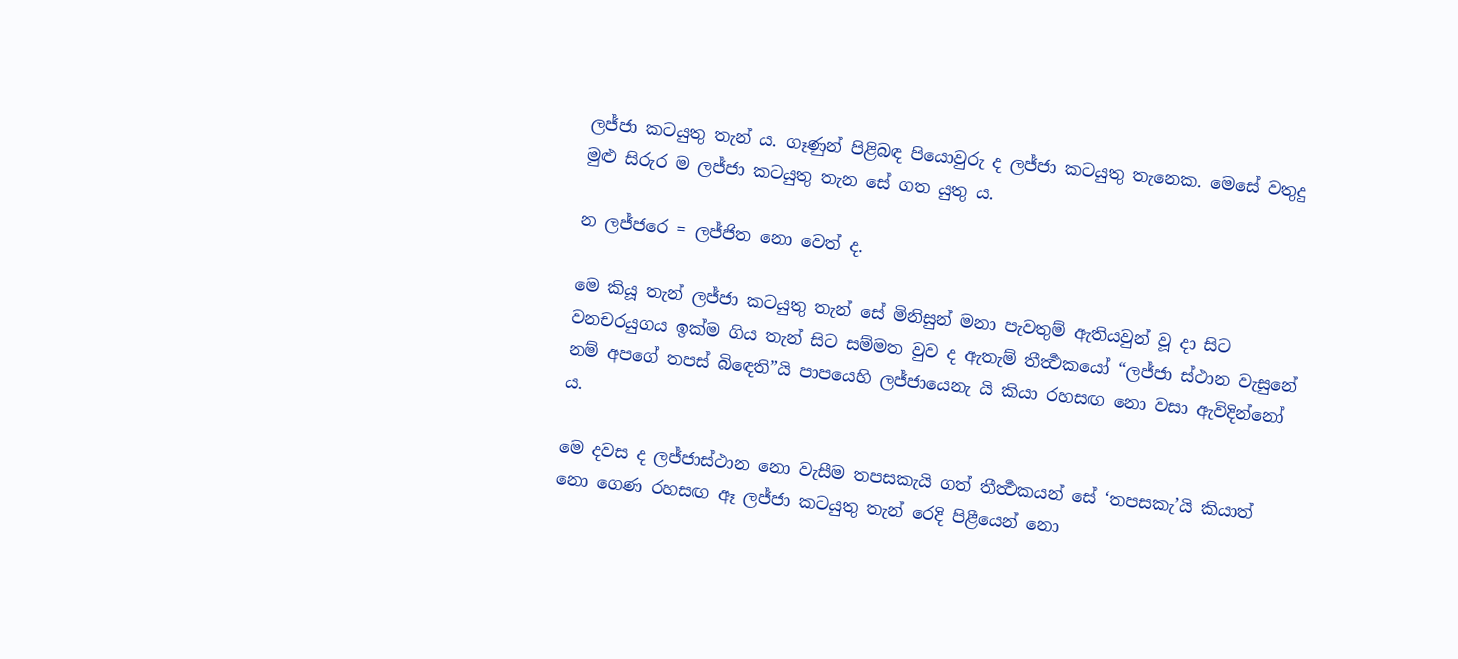ලජ්ජා කටයුතු තැන් ය. ගෑණුන් පිළිබඳ පියොවුරු ද ලජ්ජා කටයුතු තැනෙක. මෙසේ වතුදු මුළු සිරුර ම ලජ්ජා කටයුතු තැන සේ ගත යුතු ය.

න ලජ්ජරෙ = ලජ්ජිත නො වෙත් ද.

මෙ කියූ තැන් ලජ්ජා කටයුතු තැන් සේ මිනිසුන් මනා පැවතුම් ඇතියවුන් වූ දා සිට වනචරයුගය ඉක්ම ගිය තැන් සිට සම්මත වුව ද ඇතැම් තීර්‍ත්‍ථකයෝ “ලජ්ජා ස්ථාන වැසුනේ නම් අපගේ තපස් බි‍ඳෙති”යි පාපයෙහි ලජ්ජායෙනැ යි කියා රහසඟ නො වසා ඇවිදින්නෝ ය.

මෙ දවස ද ලජ්ජාස්ථාන නො වැසීම තපසකැයි ගත් තීර්‍ත්‍ථකයන් සේ ‘තපසකැ’යි කියාත් නො ගෙණ රහසඟ ඈ ලජ්ජා කටයුතු තැන් රෙදි පිළීයෙන් නො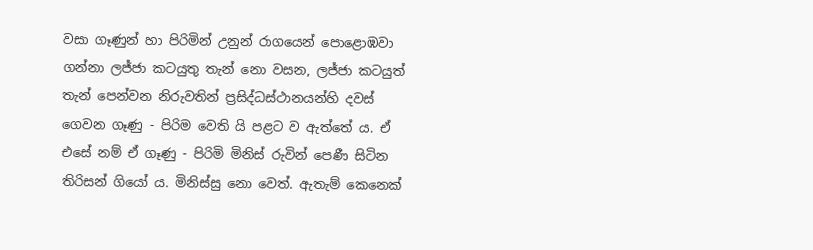වසා ගෑණුන් හා පිරිමින් උනුන් රාගයෙන් පොළොඹවා ගන්නා ලජ්ජා කටයුතු තැන් නො වසන, ලජ්ජා කටයුත් තැන් පෙන්වන නිරුවතින් ප්‍රසිද්ධස්ථානයන්හි දවස් ගෙවන ගෑණු - පිරිම වෙති යි පළට ව ඇත්තේ ය. ඒ එසේ නම් ඒ ගෑණු - පිරිමි මිනිස් රුවින් පෙණී සිටින තිරිසන් ගියෝ ය. මිනිස්සු නො වෙත්. ඇතැම් කෙනෙක්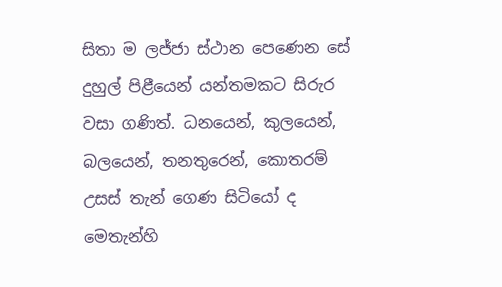සිතා ම ලජ්ජා ස්ථාන පෙණෙන සේ දුහුල් පිළීයෙන් යන්තමකට සිරුර වසා ගණිත්. ධනයෙන්, කුලයෙන්, බලයෙන්, තනතුරෙන්, කොතරම් උසස් තැන් ගෙණ සිටියෝ ද මෙතැන්හි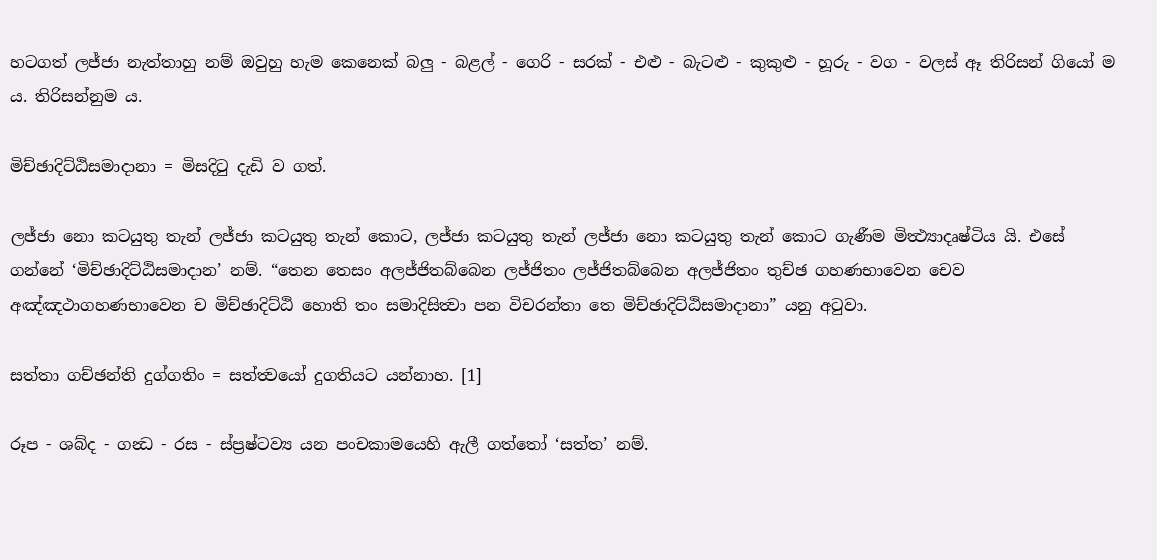හටගත් ලජ්ජා නැත්තාහු නම් ඔවුහු හැම කෙනෙක් බලු - බළල් - ගෙරි - සරක් - එළු - බැටළු - කුකුළු - හූරු - වග - වලස් ඈ තිරිසන් ගියෝ ම ය. තිරිසන්නුම ය.

මිච්ඡාදිට්ඨිසමාදානා = මිසදිටු දැඩි ව ගත්.

ලජ්ජා නො කටයුතු තැන් ලජ්ජා කටයුතු තැන් කොට, ලජ්ජා කටයුතු තැන් ලජ්ජා නො කටයුතු තැන් කොට ගැණීම මිත්‍ථ්‍යාදෘෂ්ටිය යි. එසේ ගන්නේ ‘මිච්ඡාදිට්ඨිසමාදාන’ නම්. “තෙන තෙසං අලජ්ජිතබ්බෙන ලජ්ජිතං ලජ්ජිතබ්බෙන අලජ්ජිතං තුච්ඡ ගහණභාවෙන චෙව අඤ්ඤථාගහණභාවෙන ච මිච්ඡාදිට්ඨි හොති තං සමාදිසිත්‍වා පන විචරන්තා තෙ මිච්ඡාදිට්ඨිසමාදානා” යනු අටුවා.

සත්තා ගච්ඡන්ති දුග්ගතිං = සත්ත්‍වයෝ දුගතියට යන්නාහ. [1]

රූප - ශබ්ද - ගන්‍ධ - රස - ස්ප්‍රෂ්ටව්‍ය යන පංචකාමයෙහි ඇලී ගත්තෝ ‘සත්ත’ නම්.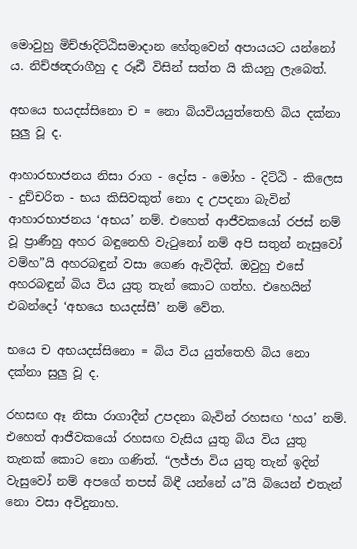මොවුහු මිච්ඡාදිට්ඨිසමාදාන හේතුවෙන් අපායයට යන්නෝ ය. නිච්ඡන්‍දරාගීහු ද රූඪී විසින් සත්ත යි කියනු ලැබෙත්.

අභයෙ භයදස්සිනො ච = නො බියවියයුත්තෙහි බිය දක්නා සුලු වූ ද.

ආහාරභාජනය නිසා රාග - දෝස - මෝහ - දිට්ඨි - කිලෙස - දුච්චරිත - භය කිසිවකුත් නො ද උපදනා බැවින් ආහාරභාජනය ‘අභය’ නම්. එහෙත් ආජීවකයෝ රජස් නම් වූ ප්‍රාණීහු අහර බඳුනෙහි වැටුනෝ නම් අපි සතුන් නැසුවෝ වම්හ”යි අහරබඳුන් වසා ගෙණ ඇවිදිත්. ඔවුහු එසේ අහරබඳුන් බිය විය යුතු තැන් කොට ගත්හ. එහෙයින් එබන්දෝ ‘අභයෙ භයදස්සී’ නම් වේත.

භයෙ ච අභයදස්සිනො = බිය විය යුත්තෙහි බිය නො දක්නා සුලු වූ ද.

රහසඟ ඈ නිසා රාගාදීන් උපදනා බැවින් රහසඟ ‘හය’ නම්. එහෙත් ආජීවකයෝ රහසඟ වැසිය යුතු බිය විය යුතු තැනක් කොට නො ගණිත්. “ලජ්ජා විය යුතු තැන් ඉදින් වැසුවෝ නම් අපගේ තපස් බිඳී යන්නේ ය”යි බියෙන් එතැන් නො වසා අවිදුනාහ.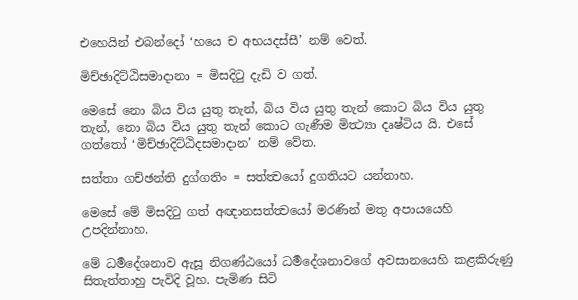එහෙයින් එබන්දෝ ‘හයෙ ච අභයදස්සී’ නම් වෙත්.

මිච්ඡාදිට්ඨිසමාදානා = මිසදිටු දැඩි ව ගත්.

මෙසේ ‍නො බිය විය යුතු තැන්, බිය විය යුතු තැන් කොට බිය විය යුතු තැන්, නො බිය විය යුතු තැන් කොට ගැණීම මිත්‍ථ්‍යා දෘෂ්ටිය යි. එසේ ගත්තෝ ‘මිච්ඡාදිට්ඨිදසමාදාන’ නම් වේත.

සත්තා ගච්ඡන්ති දුග්ගතිං = සත්ත්‍වයෝ දුගතියට යන්නාහ.

මෙසේ මේ මිසදිටු ගත් අඥානසත්ත්‍වයෝ මරණින් මතු අපායයෙහි උපදින්නාහ.

මේ ධර්‍මදේශනාව ඇසූ නිගණ්ඨයෝ ධර්‍මදේශනාවගේ අවසානයෙහි කළකිරුණු සිතැත්තාහු පැවිදි වූහ. පැමිණ සිටි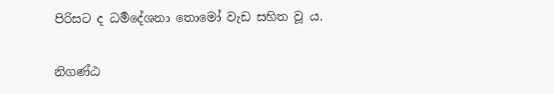පිරිසට ද ධර්‍මදේශනා තොමෝ වැඩ සහිත වූ ය.

නිගණ්ඨ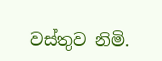වස්තුව නිමි.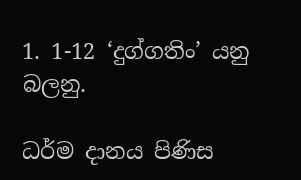1. 1-12 ‘දුග්ගතිං’ යනු බලනු.

ධර්ම දානය පිණිස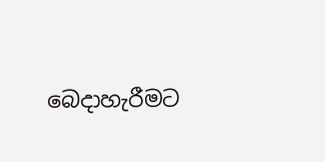බෙදාහැරීමට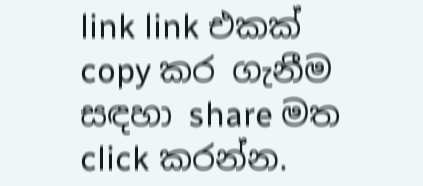link link එකක් copy කර ගැනීම සඳහා share මත click කරන්න.